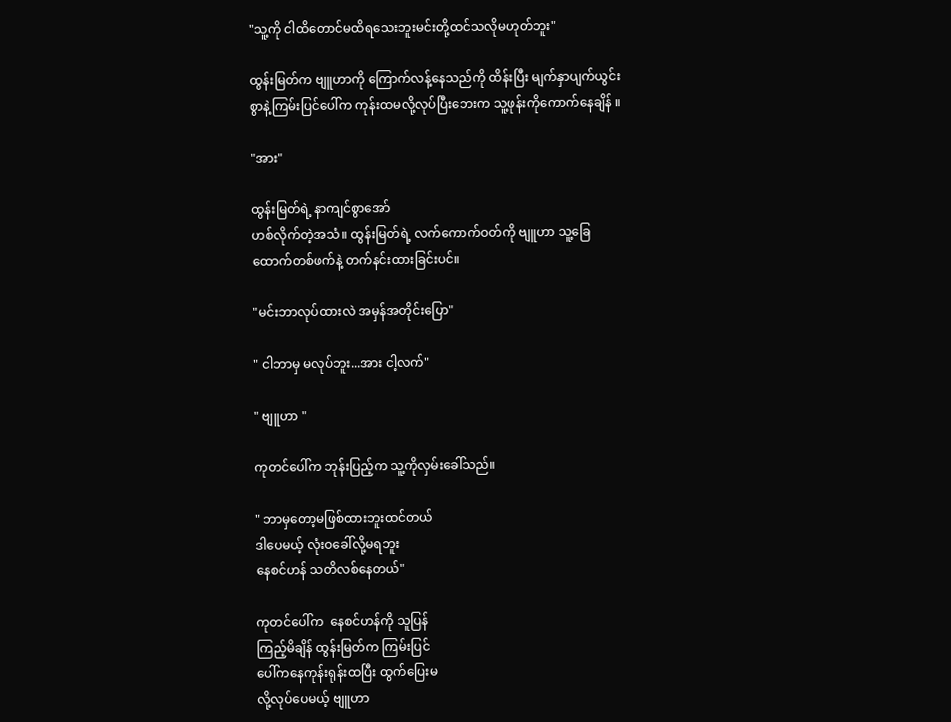"သူ့ကို ငါထိတောင်မထိရသေးဘူးမင်းတို့ထင်သလိုမဟုတ်ဘူး"

ထွန်းမြတ်က ဗျူဟာကို ကြောက်လန့်နေသည်ကို ထိန်းပြီး မျက်နှာပျက်ယွင်း
စွာနဲ့ကြမ်းပြင်ပေါ်က ကုန်းထမလို့လုပ်ပြီးဘေးက သူ့ဖုန်းကိုကောက်နေချိန် ။

"အား"

ထွန်းမြတ်ရဲ့ နာကျင်စွာအော်
ဟစ်လိုက်တဲ့အသံ။ ထွန်းမြတ်ရဲ့ လက်ကောက်ဝတ်ကို ဗျူဟာ သူ့ခြေ
ထောက်တစ်ဖက်နဲ့ တက်နင်းထားခြင်းပင်။

"မင်းဘာလုပ်ထားလဲ အမှန်အတိုင်းပြော"

" ငါဘာမှ မလုပ်ဘူး...အား ငါ့လက်"

" ဗျူဟာ "

ကုတင်ပေါ်က ဘုန်းပြည့်က သူ့ကိုလှမ်းခေါ်သည်။

" ဘာမှတော့မဖြစ်ထားဘူးထင်တယ်
ဒါပေမယ့် လုံးဝခေါ်လို့မရဘူး
နေစင်ဟန် သတိလစ်နေတယ်"

ကုတင်ပေါ်က  နေစင်ဟန်ကို သူပြန်
ကြည့်မိချိန် ထွန်းမြတ်က ကြမ်းပြင်
ပေါ်ကနေကုန်းရုန်းထပြီး ထွက်ပြေးမ
လို့လုပ်ပေမယ့် ဗျူဟာ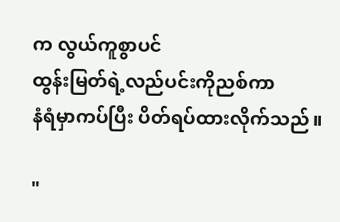က လွယ်ကူစွာပင်
ထွန်းမြတ်ရဲ့လည်ပင်းကိုညစ်ကာ
နံရံမှာကပ်ပြီး ပိတ်ရပ်ထားလိုက်သည်။

"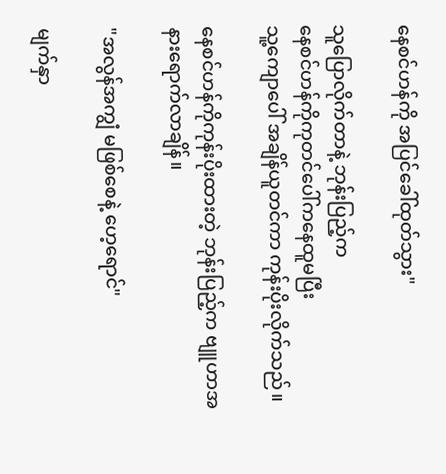နေစင်ဟန်ကို အပြင်ခေါ်ထုတ်သွား"

သူပြောလိုက်တာနဲ့ ဘုန်းပြည့်က
နေစင်ဟန်ကိုကုတင်ပေါ်ကနေထူမပြီး
သူ့ကျောပေါ် အချိန်ယူတင်ကာ ကုန်းပိုးလိုက်သည်။

နေစင်ဟန်ကိုကုန်းပိုးထားတဲ့ ဘုန်းပြည့်က ဗျူဟာအနားရောက်လာချိန်။

"အလွန်အကျွံ မဖြစ်စေနဲ့ ဟေ့ရောင်"

မျက်နှာ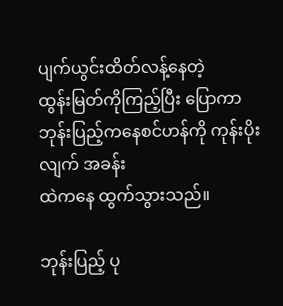ပျက်ယွင်းထိတ်လန့်နေတဲ့
ထွန်းမြတ်ကိုကြည့်ပြီး ပြောကာ ဘုန်းပြည့်ကနေစင်ဟန်ကို ကုန်းပိုးလျက် အခန်း
ထဲကနေ ထွက်သွားသည်။

ဘုန်းပြည့် ပု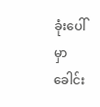ခုံးပေါ်မှာခေါင်း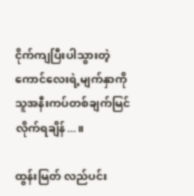ငိုက်ကျပြီးပါသွားတဲ့ ကောင်လေးရဲ့မျက်နှာကို သူအနီးကပ်တစ်ချက်မြင်လိုက်ရချိန်...။

ထွန်းမြတ် လည်ပင်း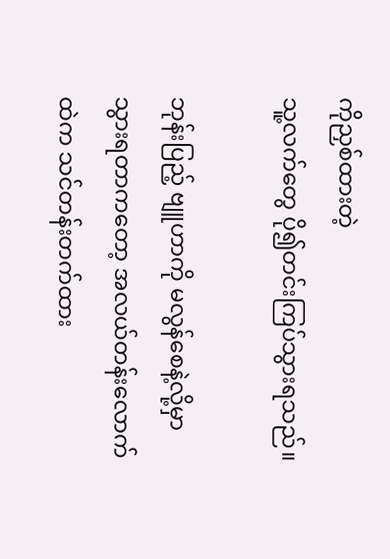ကိုညှစ်ထားတဲ့
သူ့လက်တွေ ပို၍တင်းကြပ်သွားရသည်။

ဘုန်းပြည့် ဗျူဟာကို မလွန်စေနဲ့လို့မှာ
သွားရတာကတော့ အလယ်တန်းလောက်
ထဲက သင်တန်းတက်ထား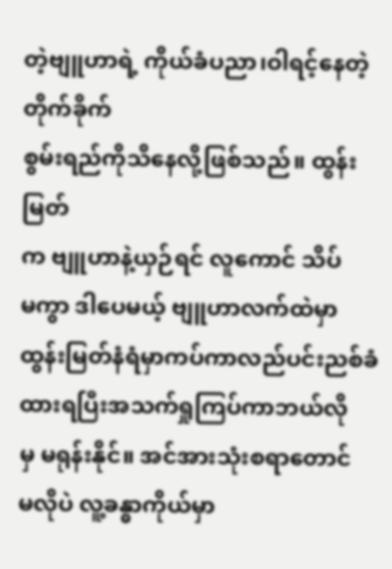တဲ့ဗျူဟာရဲ့ ကိုယ်ခံပညာ၊ဝါရင့်နေတဲ့ တိုက်ခိုက်
စွမ်းရည်ကိုသိနေလို့ဖြစ်သည်။ ထွန်းမြတ်
က ဗျူဟာနဲ့ယှဉ်ရင် လူကောင် သိပ်
မကွာ ဒါပေမယ့် ဗျူဟာလက်ထဲမှာ
ထွန်းမြတ်နံရံမှာကပ်ကာလည်ပင်းညစ်ခံထားရပြီးအသက်ရှုကြပ်ကာဘယ်လို
မှ မရုန်းနိုင်။ အင်အားသုံးစရာတောင်
မလိုပဲ လူ့ခန္ဓာကိုယ်မှာ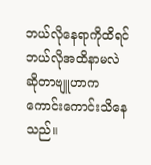ဘယ်လိုနေရာကိုထိရင် ဘယ်လိုအထိနာမလဲ ဆိုတာဗျူဟာက ကောင်းကောင်းသိနေသည်။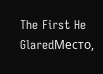The First He GlaredМесто,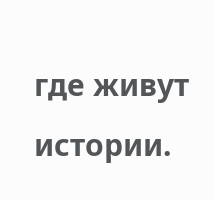где живут истории.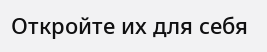Откройте их для себя